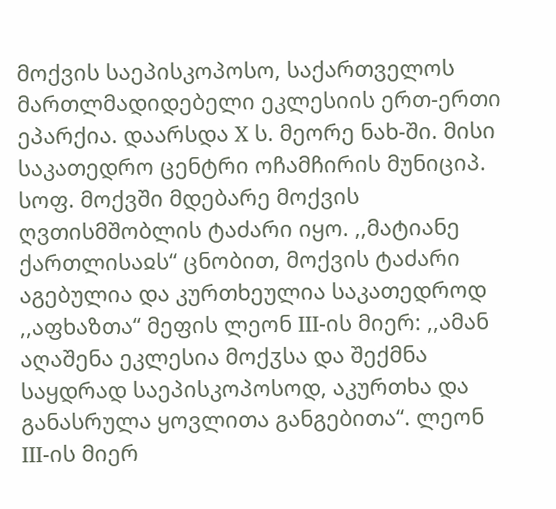მოქვის საეპისკოპოსო, საქართველოს მართლმადიდებელი ეკლესიის ერთ-ერთი ეპარქია. დაარსდა X ს. მეორე ნახ-ში. მისი საკათედრო ცენტრი ოჩამჩირის მუნიციპ. სოფ. მოქვში მდებარე მოქვის ღვთისმშობლის ტაძარი იყო. ,,მატიანე ქართლისაჲს“ ცნობით, მოქვის ტაძარი აგებულია და კურთხეულია საკათედროდ ,,აფხაზთა“ მეფის ლეონ III-ის მიერ: ,,ამან აღაშენა ეკლესია მოქჳსა და შექმნა საყდრად საეპისკოპოსოდ, აკურთხა და განასრულა ყოვლითა განგებითა“. ლეონ III-ის მიერ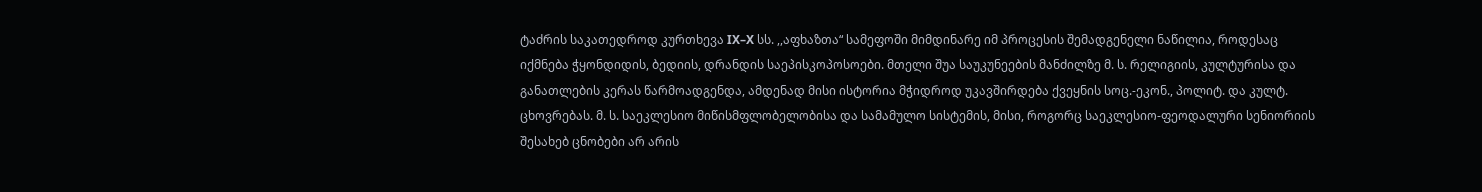ტაძრის საკათედროდ კურთხევა IX–X სს. ,,აფხაზთა“ სამეფოში მიმდინარე იმ პროცესის შემადგენელი ნაწილია, როდესაც იქმნება ჭყონდიდის, ბედიის, დრანდის საეპისკოპოსოები. მთელი შუა საუკუნეების მანძილზე მ. ს. რელიგიის, კულტურისა და განათლების კერას წარმოადგენდა, ამდენად მისი ისტორია მჭიდროდ უკავშირდება ქვეყნის სოც.-ეკონ., პოლიტ. და კულტ. ცხოვრებას. მ. ს. საეკლესიო მიწისმფლობელობისა და სამამულო სისტემის, მისი, როგორც საეკლესიო-ფეოდალური სენიორიის შესახებ ცნობები არ არის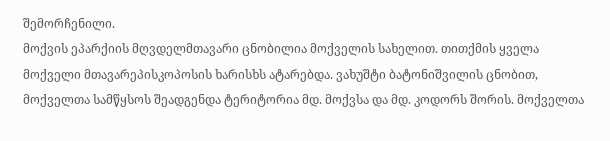შემორჩენილი.
მოქვის ეპარქიის მღვდელმთავარი ცნობილია მოქველის სახელით. თითქმის ყველა მოქველი მთავარეპისკოპოსის ხარისხს ატარებდა. ვახუშტი ბატონიშვილის ცნობით, მოქველთა სამწყსოს შეადგენდა ტერიტორია მდ. მოქვსა და მდ. კოდორს შორის. მოქველთა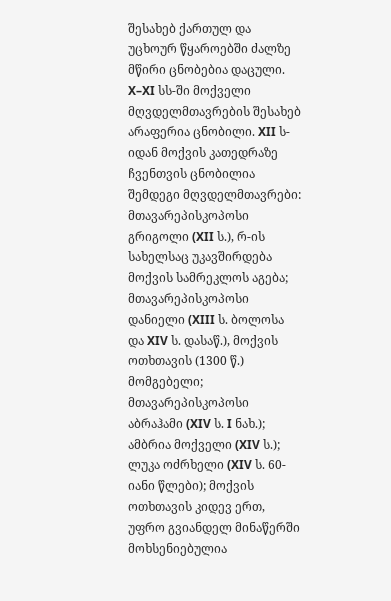შესახებ ქართულ და უცხოურ წყაროებში ძალზე მწირი ცნობებია დაცული. X–XI სს-ში მოქველი მღვდელმთავრების შესახებ არაფერია ცნობილი. XII ს-იდან მოქვის კათედრაზე ჩვენთვის ცნობილია შემდეგი მღვდელმთავრები: მთავარეპისკოპოსი გრიგოლი (XII ს.), რ-ის სახელსაც უკავშირდება მოქვის სამრეკლოს აგება; მთავარეპისკოპოსი დანიელი (XIII ს. ბოლოსა და XIV ს. დასაწ.), მოქვის ოთხთავის (1300 წ.) მომგებელი; მთავარეპისკოპოსი აბრაჰამი (XIV ს. I ნახ.); ამბრია მოქველი (XIV ს.); ლუკა ოძრხელი (XIV ს. 60-იანი წლები); მოქვის ოთხთავის კიდევ ერთ, უფრო გვიანდელ მინაწერში მოხსენიებულია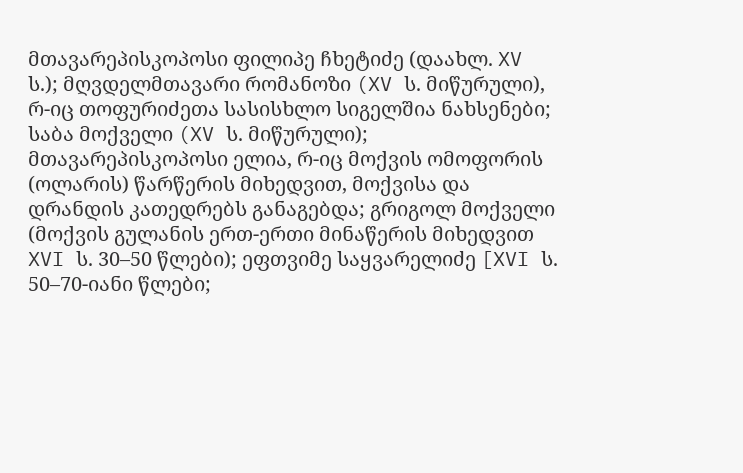მთავარეპისკოპოსი ფილიპე ჩხეტიძე (დაახლ. XV ს.); მღვდელმთავარი რომანოზი (XV ს. მიწურული), რ-იც თოფურიძეთა სასისხლო სიგელშია ნახსენები; საბა მოქველი (XV ს. მიწურული); მთავარეპისკოპოსი ელია, რ-იც მოქვის ომოფორის (ოლარის) წარწერის მიხედვით, მოქვისა და დრანდის კათედრებს განაგებდა; გრიგოლ მოქველი (მოქვის გულანის ერთ-ერთი მინაწერის მიხედვით XVI ს. 30–50 წლები); ეფთვიმე საყვარელიძე [XVI ს. 50–70-იანი წლები;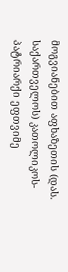მოგვიანებით აფხაზეთის (დას. საქართველოს) კათოლიკოს-პატრიარქი ეფთვიმე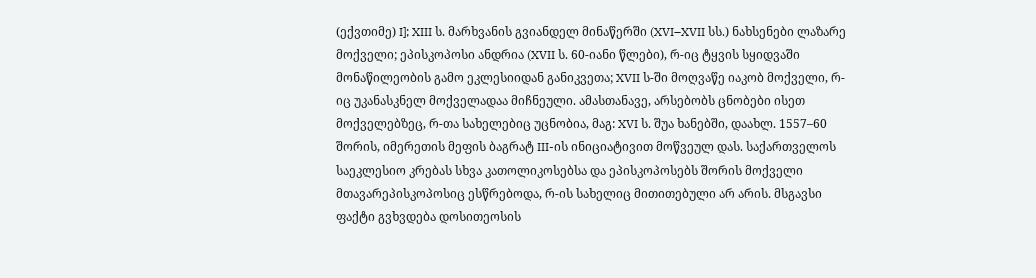(ექვთიმე) I]; XIII ს. მარხვანის გვიანდელ მინაწერში (XVI–XVII სს.) ნახსენები ლაზარე მოქველი; ეპისკოპოსი ანდრია (XVII ს. 60-იანი წლები), რ-იც ტყვის სყიდვაში მონაწილეობის გამო ეკლესიიდან განიკვეთა; XVII ს-ში მოღვაწე იაკობ მოქველი, რ-იც უკანასკნელ მოქველადაა მიჩნეული. ამასთანავე, არსებობს ცნობები ისეთ მოქველებზეც, რ-თა სახელებიც უცნობია, მაგ: XVI ს. შუა ხანებში, დაახლ. 1557–60 შორის, იმერეთის მეფის ბაგრატ III-ის ინიციატივით მოწვეულ დას. საქართველოს საეკლესიო კრებას სხვა კათოლიკოსებსა და ეპისკოპოსებს შორის მოქველი მთავარეპისკოპოსიც ესწრებოდა, რ-ის სახელიც მითითებული არ არის. მსგავსი ფაქტი გვხვდება დოსითეოსის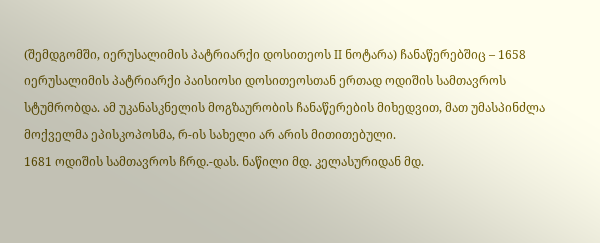(შემდგომში, იერუსალიმის პატრიარქი დოსითეოს II ნოტარა) ჩანაწერებშიც – 1658 იერუსალიმის პატრიარქი პაისიოსი დოსითეოსთან ერთად ოდიშის სამთავროს სტუმრობდა. ამ უკანასკნელის მოგზაურობის ჩანაწერების მიხედვით, მათ უმასპინძლა მოქველმა ეპისკოპოსმა, რ-ის სახელი არ არის მითითებული.
1681 ოდიშის სამთავროს ჩრდ.-დას. ნაწილი მდ. კელასურიდან მდ.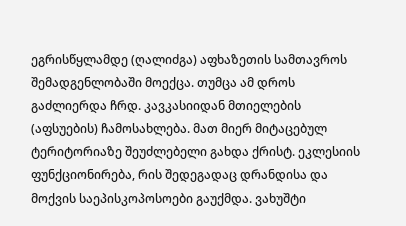ეგრისწყლამდე (ღალიძგა) აფხაზეთის სამთავროს შემადგენლობაში მოექცა. თუმცა ამ დროს გაძლიერდა ჩრდ. კავკასიიდან მთიელების (აფსუების) ჩამოსახლება. მათ მიერ მიტაცებულ ტერიტორიაზე შეუძლებელი გახდა ქრისტ. ეკლესიის ფუნქციონირება, რის შედეგადაც დრანდისა და მოქვის საეპისკოპოსოები გაუქმდა. ვახუშტი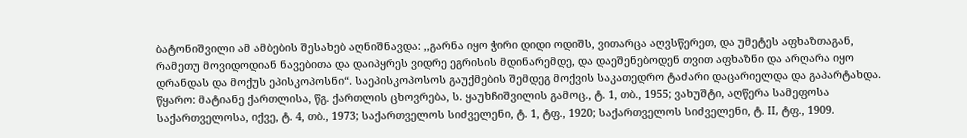ბატონიშვილი ამ ამბების შესახებ აღნიშნავდა: ,,გარნა იყო ჭირი დიდი ოდიშს, ვითარცა აღვსწერეთ, და უმეტეს აფხაზთაგან, რამეთუ მოვიდოდიან ნავებითა და დაიპყრეს ვიდრე ეგრისის მდინარემდე, და დაეშენებოდენ თვით აფხაზნი და არღარა იყო დრანდას და მოქუს ეპისკოპოსნი“. საეპისკოპოსოს გაუქმების შემდეგ მოქვის საკათედრო ტაძარი დაცარიელდა და გაპარტახდა.
წყარო: მატიანე ქართლისა, წგ. ქართლის ცხოვრება, ს. ყაუხჩიშვილის გამოც., ტ. 1, თბ., 1955; ვახუშტი, აღწერა სამეფოსა საქართველოსა, იქვე, ტ. 4, თბ., 1973; საქართველოს სიძველენი, ტ. 1, ტფ., 1920; საქართველოს სიძველენი, ტ. II, ტფ., 1909.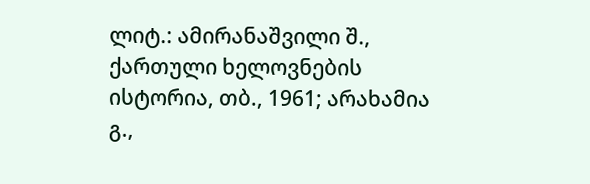ლიტ.: ამირანაშვილი შ., ქართული ხელოვნების ისტორია, თბ., 1961; არახამია გ.,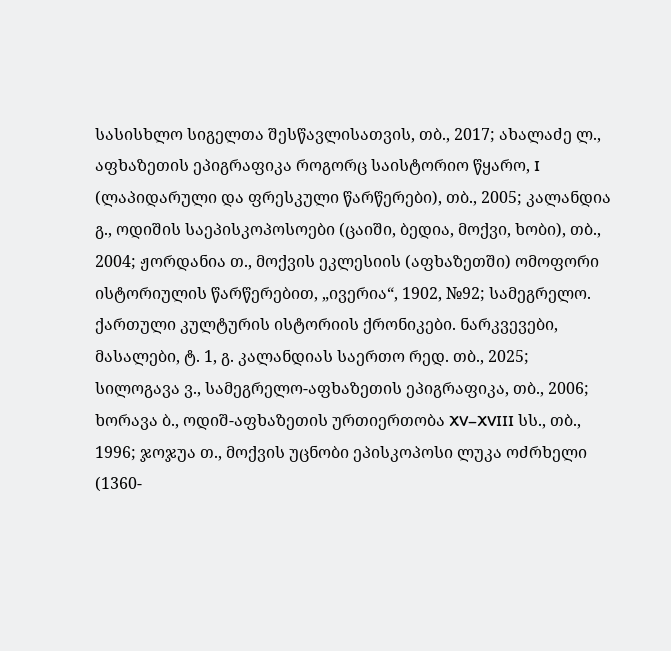სასისხლო სიგელთა შესწავლისათვის, თბ., 2017; ახალაძე ლ., აფხაზეთის ეპიგრაფიკა როგორც საისტორიო წყარო, I (ლაპიდარული და ფრესკული წარწერები), თბ., 2005; კალანდია გ., ოდიშის საეპისკოპოსოები (ცაიში, ბედია, მოქვი, ხობი), თბ., 2004; ჟორდანია თ., მოქვის ეკლესიის (აფხაზეთში) ომოფორი ისტორიულის წარწერებით, „ივერია“, 1902, №92; სამეგრელო. ქართული კულტურის ისტორიის ქრონიკები. ნარკვევები, მასალები, ტ. 1, გ. კალანდიას საერთო რედ. თბ., 2025; სილოგავა ვ., სამეგრელო-აფხაზეთის ეპიგრაფიკა, თბ., 2006; ხორავა ბ., ოდიშ-აფხაზეთის ურთიერთობა XV–XVIII სს., თბ., 1996; ჯოჯუა თ., მოქვის უცნობი ეპისკოპოსი ლუკა ოძრხელი (1360-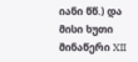იანი წწ.) და მისი ხუთი მინაწერი XII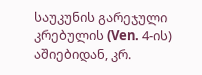საუკუნის გარეჯული კრებულის (Ven. 4-ის) აშიებიდან, კრ.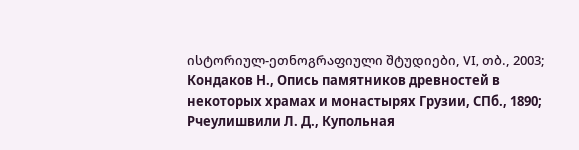ისტორიულ-ეთნოგრაფიული შტუდიები, VI, თბ., 2003; Кондаков Н., Опись памятников древностей в некоторых храмах и монастырях Грузии, СПб., 1890; Рчеулишвили Л. Д., Купольная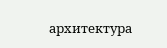архитектура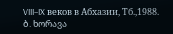VIII–IX веков в Абхазии, Тб.,1988.
ბ. ხორავა